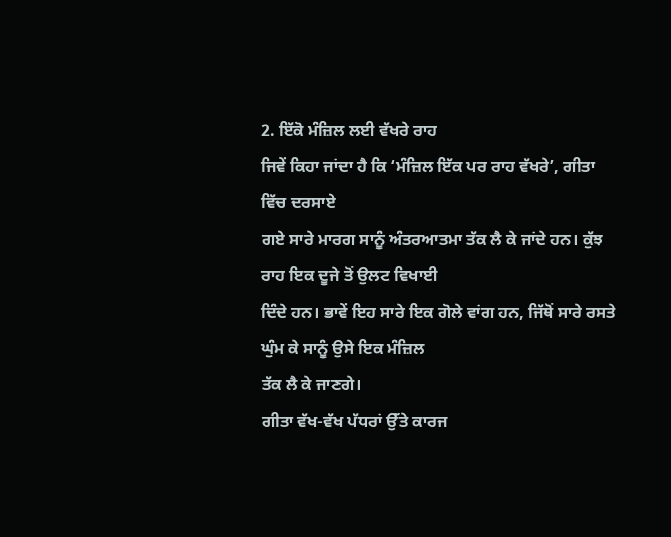2. ਇੱਕੋ ਮੰਜ਼ਿਲ ਲਈ ਵੱਖਰੇ ਰਾਹ
ਜਿਵੇਂ ਕਿਹਾ ਜਾਂਦਾ ਹੈ ਕਿ ‘ਮੰਜ਼ਿਲ ਇੱਕ ਪਰ ਰਾਹ ਵੱਖਰੇ’, ਗੀਤਾ ਵਿੱਚ ਦਰਸਾਏ
ਗਏ ਸਾਰੇ ਮਾਰਗ ਸਾਨੂੰ ਅੰਤਰਆਤਮਾ ਤੱਕ ਲੈ ਕੇ ਜਾਂਦੇ ਹਨ। ਕੁੱਝ ਰਾਹ ਇਕ ਦੂਜੇ ਤੋਂ ਉਲਟ ਵਿਖਾਈ
ਦਿੰਦੇ ਹਨ। ਭਾਵੇਂ ਇਹ ਸਾਰੇ ਇਕ ਗੋਲੇ ਵਾਂਗ ਹਨ, ਜਿੱਥੋਂ ਸਾਰੇ ਰਸਤੇ ਘੁੰਮ ਕੇ ਸਾਨੂੰ ਉਸੇ ਇਕ ਮੰਜ਼ਿਲ
ਤੱਕ ਲੈ ਕੇ ਜਾਣਗੇ।
ਗੀਤਾ ਵੱਖ-ਵੱਖ ਪੱਧਰਾਂ ਉੱਤੇ ਕਾਰਜ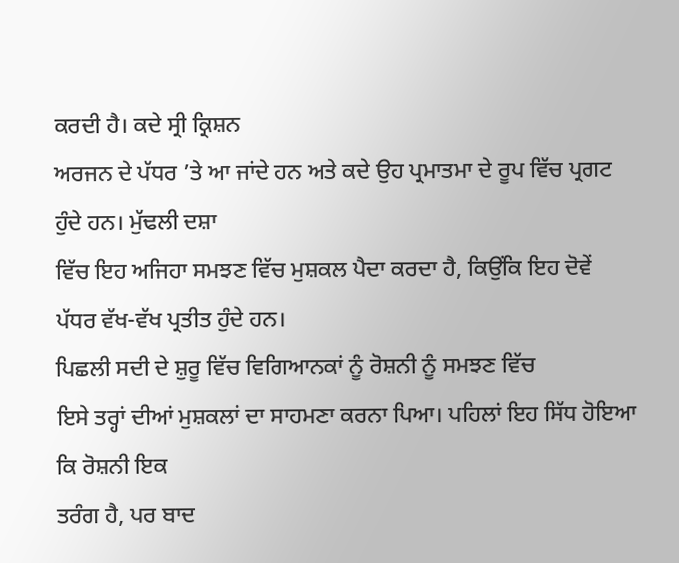ਕਰਦੀ ਹੈ। ਕਦੇ ਸ੍ਰੀ ਕ੍ਰਿਸ਼ਨ
ਅਰਜਨ ਦੇ ਪੱਧਰ ’ਤੇ ਆ ਜਾਂਦੇ ਹਨ ਅਤੇ ਕਦੇ ਉਹ ਪ੍ਰਮਾਤਮਾ ਦੇ ਰੂਪ ਵਿੱਚ ਪ੍ਰਗਟ ਹੁੰਦੇ ਹਨ। ਮੁੱਢਲੀ ਦਸ਼ਾ
ਵਿੱਚ ਇਹ ਅਜਿਹਾ ਸਮਝਣ ਵਿੱਚ ਮੁਸ਼ਕਲ ਪੈਦਾ ਕਰਦਾ ਹੈ, ਕਿਉਂਕਿ ਇਹ ਦੋਵੇਂ ਪੱਧਰ ਵੱਖ-ਵੱਖ ਪ੍ਰਤੀਤ ਹੁੰਦੇ ਹਨ।
ਪਿਛਲੀ ਸਦੀ ਦੇ ਸ਼ੁਰੂ ਵਿੱਚ ਵਿਗਿਆਨਕਾਂ ਨੂੰ ਰੋਸ਼ਨੀ ਨੂੰ ਸਮਝਣ ਵਿੱਚ
ਇਸੇ ਤਰ੍ਹਾਂ ਦੀਆਂ ਮੁਸ਼ਕਲਾਂ ਦਾ ਸਾਹਮਣਾ ਕਰਨਾ ਪਿਆ। ਪਹਿਲਾਂ ਇਹ ਸਿੱਧ ਹੋਇਆ ਕਿ ਰੋਸ਼ਨੀ ਇਕ
ਤਰੰਗ ਹੈ, ਪਰ ਬਾਦ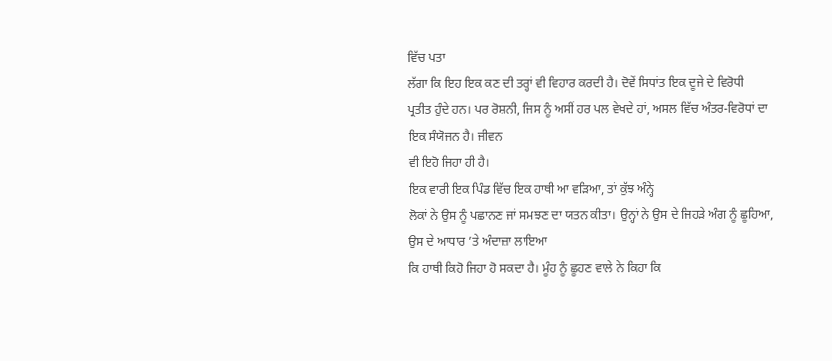ਵਿੱਚ ਪਤਾ
ਲੱਗਾ ਕਿ ਇਹ ਇਕ ਕਣ ਦੀ ਤਰ੍ਹਾਂ ਵੀ ਵਿਹਾਰ ਕਰਦੀ ਹੈ। ਦੋਵੇਂ ਸਿਧਾਂਤ ਇਕ ਦੂਜੇ ਦੇ ਵਿਰੋਧੀ
ਪ੍ਰਤੀਤ ਹੁੰਦੇ ਹਨ। ਪਰ ਰੋਸ਼ਨੀ, ਜਿਸ ਨੂੰ ਅਸੀਂ ਹਰ ਪਲ ਵੇਖਦੇ ਹਾਂ, ਅਸਲ ਵਿੱਚ ਅੰਤਰ-ਵਿਰੋਧਾਂ ਦਾ ਇਕ ਸੰਯੋਜਨ ਹੈ। ਜੀਵਨ
ਵੀ ਇਹੋ ਜਿਹਾ ਹੀ ਹੈ।
ਇਕ ਵਾਰੀ ਇਕ ਪਿੰਡ ਵਿੱਚ ਇਕ ਹਾਥੀ ਆ ਵੜਿਆ, ਤਾਂ ਕੁੱਝ ਅੰਨ੍ਹੇ
ਲੋਕਾਂ ਨੇ ਉਸ ਨੂੰ ਪਛਾਨਣ ਜਾਂ ਸਮਝਣ ਦਾ ਯਤਨ ਕੀਤਾ। ਉਨ੍ਹਾਂ ਨੇ ਉਸ ਦੇ ਜਿਹੜੇ ਅੰਗ ਨੂੰ ਛੂਹਿਆ, ਉਸ ਦੇ ਆਧਾਰ ’ਤੇ ਅੰਦਾਜ਼ਾ ਲਾਇਆ
ਕਿ ਹਾਥੀ ਕਿਹੋ ਜਿਹਾ ਹੋ ਸਕਦਾ ਹੈ। ਮੂੰਹ ਨੂੰ ਛੂਹਣ ਵਾਲੇ ਨੇ ਕਿਹਾ ਕਿ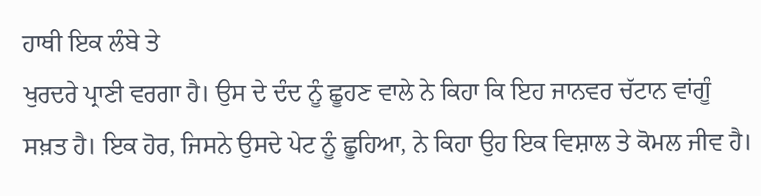ਹਾਥੀ ਇਕ ਲੰਬੇ ਤੇ
ਖੁਰਦਰੇ ਪ੍ਰਾਣੀ ਵਰਗਾ ਹੈ। ਉਸ ਦੇ ਦੰਦ ਨੂੰ ਛੂਹਣ ਵਾਲੇ ਨੇ ਕਿਹਾ ਕਿ ਇਹ ਜਾਨਵਰ ਚੱਟਾਨ ਵਾਂਗੂੰ
ਸਖ਼ਤ ਹੈ। ਇਕ ਹੋਰ, ਜਿਸਨੇ ਉਸਦੇ ਪੇਟ ਨੂੰ ਛੂਹਿਆ, ਨੇ ਕਿਹਾ ਉਹ ਇਕ ਵਿਸ਼ਾਲ ਤੇ ਕੋਮਲ ਜੀਵ ਹੈ।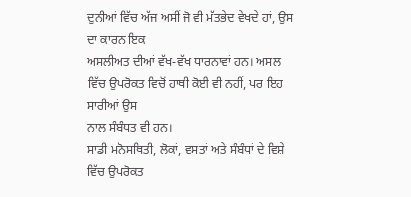ਦੁਨੀਆਂ ਵਿੱਚ ਅੱਜ ਅਸੀਂ ਜੋ ਵੀ ਮੱਤਭੇਦ ਵੇਖਦੇ ਹਾਂ, ਉਸ ਦਾ ਕਾਰਨ ਇਕ
ਅਸਲੀਅਤ ਦੀਆਂ ਵੱਖ-ਵੱਖ ਧਾਰਨਾਵਾਂ ਹਨ। ਅਸਲ ਵਿੱਚ ਉਪਰੋਕਤ ਵਿਚੋਂ ਹਾਥੀ ਕੋਈ ਵੀ ਨਹੀਂ, ਪਰ ਇਹ ਸਾਰੀਆਂ ਉਸ
ਨਾਲ ਸੰਬੰਧਤ ਵੀ ਹਨ।
ਸਾਡੀ ਮਨੋਸਥਿਤੀ, ਲੋਕਾਂ, ਵਸਤਾਂ ਅਤੇ ਸੰਬੰਧਾਂ ਦੇ ਵਿਸ਼ੇ ਵਿੱਚ ਉਪਰੋਕਤ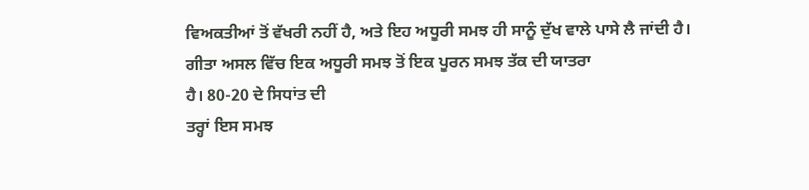ਵਿਅਕਤੀਆਂ ਤੋਂ ਵੱਖਰੀ ਨਹੀਂ ਹੈ, ਅਤੇ ਇਹ ਅਧੂਰੀ ਸਮਝ ਹੀ ਸਾਨੂੰ ਦੁੱਖ ਵਾਲੇ ਪਾਸੇ ਲੈ ਜਾਂਦੀ ਹੈ।
ਗੀਤਾ ਅਸਲ ਵਿੱਚ ਇਕ ਅਧੂਰੀ ਸਮਝ ਤੋਂ ਇਕ ਪੂਰਨ ਸਮਝ ਤੱਕ ਦੀ ਯਾਤਰਾ
ਹੈ। 80-20 ਦੇ ਸਿਧਾਂਤ ਦੀ
ਤਰ੍ਹਾਂ ਇਸ ਸਮਝ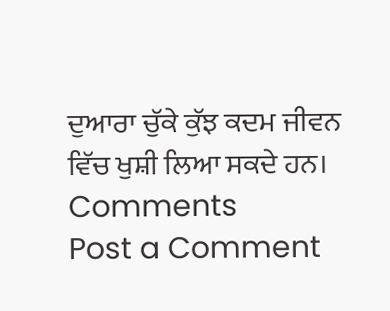ਦੁਆਰਾ ਚੁੱਕੇ ਕੁੱਝ ਕਦਮ ਜੀਵਨ ਵਿੱਚ ਖੁਸ਼ੀ ਲਿਆ ਸਕਦੇ ਹਨ।
Comments
Post a Comment